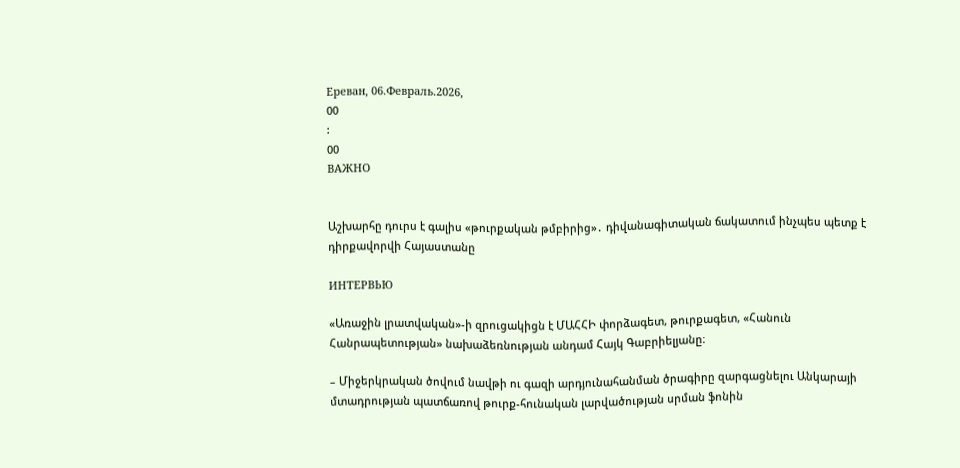Ереван, 06.Февраль.2026,
00
:
00
ВАЖНО


Աշխարհը դուրս է գալիս «թուրքական թմբիրից»․ դիվանագիտական ճակատում ինչպես պետք է դիրքավորվի Հայաստանը

ИНТЕРВЬЮ

«Առաջին լրատվական»-ի զրուցակիցն է ՄԱՀՀԻ փորձագետ, թուրքագետ, «Հանուն Հանրապետության» նախաձեռնության անդամ Հայկ Գաբրիելյանը։

– Միջերկրական ծովում նավթի ու գազի արդյունահանման ծրագիրը զարգացնելու Անկարայի մտադրության պատճառով թուրք-հունական լարվածության սրման ֆոնին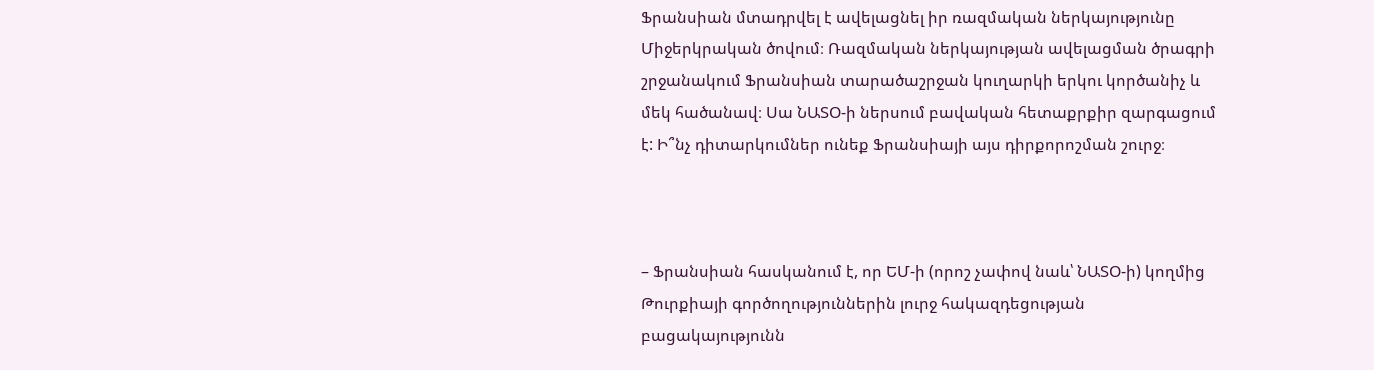Ֆրանսիան մտադրվել է ավելացնել իր ռազմական ներկայությունը Միջերկրական ծովում։ Ռազմական ներկայության ավելացման ծրագրի շրջանակում Ֆրանսիան տարածաշրջան կուղարկի երկու կործանիչ և մեկ հածանավ։ Սա ՆԱՏՕ-ի ներսում բավական հետաքրքիր զարգացում է: Ի՞նչ դիտարկումներ ունեք Ֆրանսիայի այս դիրքորոշման շուրջ։



– Ֆրանսիան հասկանում է, որ ԵՄ-ի (որոշ չափով նաև՝ ՆԱՏՕ-ի) կողմից Թուրքիայի գործողություններին լուրջ հակազդեցության բացակայությունն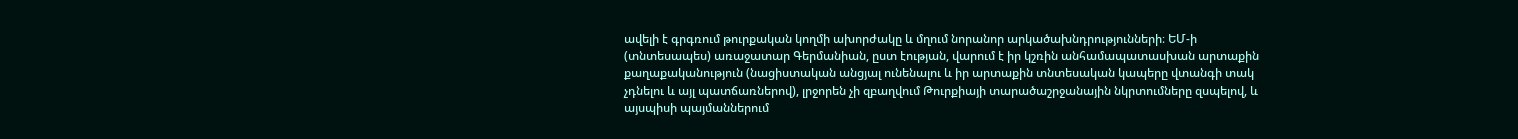ավելի է գրգռում թուրքական կողմի ախորժակը և մղում նորանոր արկածախնդրությունների։ ԵՄ-ի (տնտեսապես) առաջատար Գերմանիան, ըստ էության, վարում է իր կշռին անհամապատասխան արտաքին քաղաքականություն (նացիստական անցյալ ունենալու և իր արտաքին տնտեսական կապերը վտանգի տակ չդնելու և այլ պատճառներով), լրջորեն չի զբաղվում Թուրքիայի տարածաշրջանային նկրտումները զսպելով, և այսպիսի պայմաններում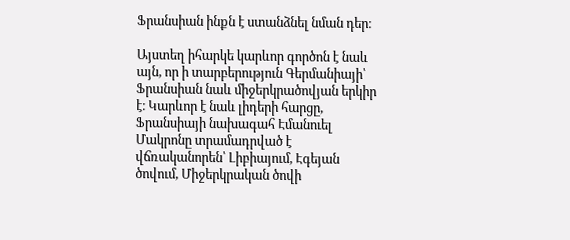Ֆրանսիան ինքն է ստանձնել նման դեր։

Այստեղ իհարկե կարևոր գործոն է նաև այն, որ ի տարբերություն Գերմանիայի՝ Ֆրանսիան նաև միջերկրածովյան երկիր է։ Կարևոր է նաև լիդերի հարցը, Ֆրանսիայի նախագահ Էմանուել Մակրոնը տրամադրված է վճռականորեն՝ Լիբիայում, Էգեյան ծովում, Միջերկրական ծովի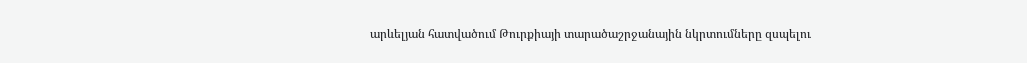արևելյան հատվածում Թուրքիայի տարածաշրջանային նկրտումները զսպելու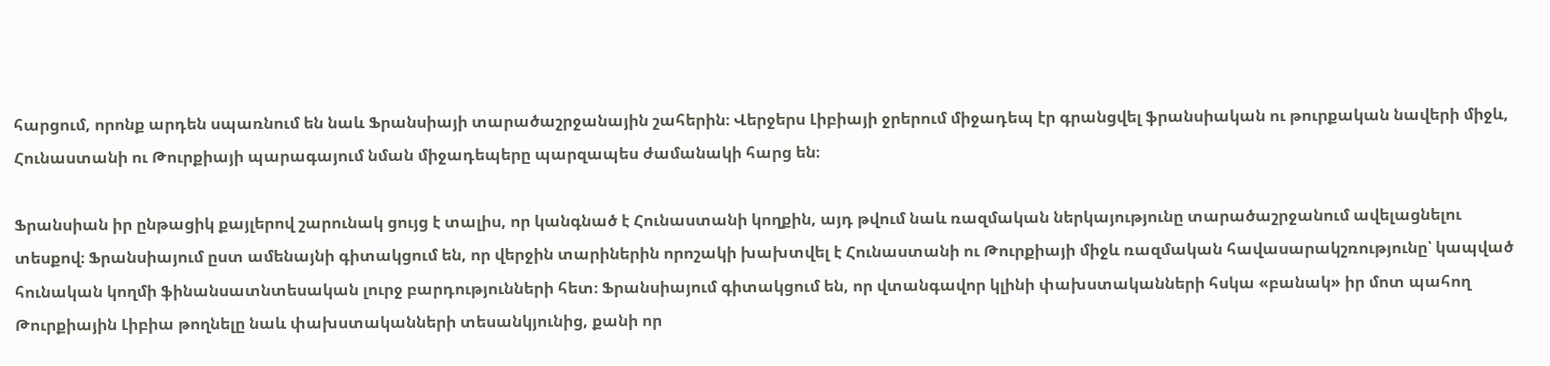հարցում, որոնք արդեն սպառնում են նաև Ֆրանսիայի տարածաշրջանային շահերին։ Վերջերս Լիբիայի ջրերում միջադեպ էր գրանցվել ֆրանսիական ու թուրքական նավերի միջև, Հունաստանի ու Թուրքիայի պարագայում նման միջադեպերը պարզապես ժամանակի հարց են։

Ֆրանսիան իր ընթացիկ քայլերով շարունակ ցույց է տալիս, որ կանգնած է Հունաստանի կողքին, այդ թվում նաև ռազմական ներկայությունը տարածաշրջանում ավելացնելու տեսքով։ Ֆրանսիայում ըստ ամենայնի գիտակցում են, որ վերջին տարիներին որոշակի խախտվել է Հունաստանի ու Թուրքիայի միջև ռազմական հավասարակշռությունը՝ կապված հունական կողմի ֆինանսատնտեսական լուրջ բարդությունների հետ։ Ֆրանսիայում գիտակցում են, որ վտանգավոր կլինի փախստականների հսկա «բանակ» իր մոտ պահող Թուրքիային Լիբիա թողնելը նաև փախստականների տեսանկյունից, քանի որ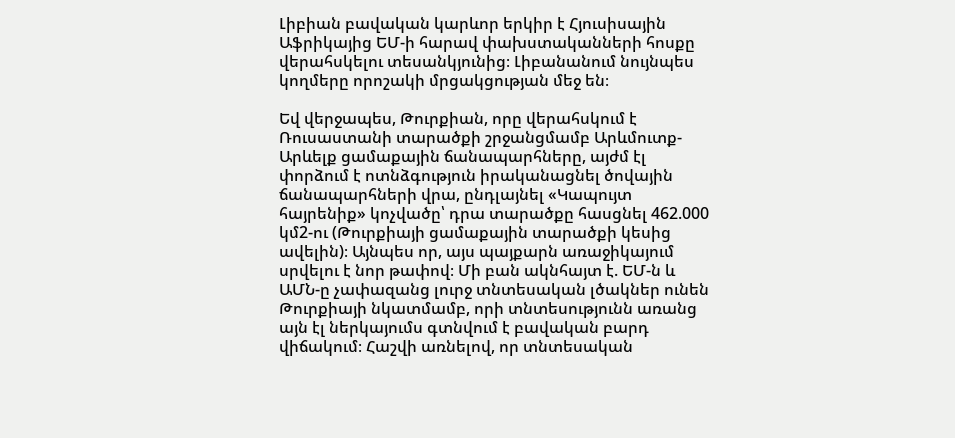Լիբիան բավական կարևոր երկիր է Հյուսիսային Աֆրիկայից ԵՄ-ի հարավ փախստականների հոսքը վերահսկելու տեսանկյունից։ Լիբանանում նույնպես կողմերը որոշակի մրցակցության մեջ են։

Եվ վերջապես, Թուրքիան, որը վերահսկում է Ռուսաստանի տարածքի շրջանցմամբ Արևմուտք-Արևելք ցամաքային ճանապարհները, այժմ էլ փորձում է ոտնձգություն իրականացնել ծովային ճանապարհների վրա, ընդլայնել «Կապույտ հայրենիք» կոչվածը՝ դրա տարածքը հասցնել 462.000 կմ2-ու (Թուրքիայի ցամաքային տարածքի կեսից ավելին)։ Այնպես որ, այս պայքարն առաջիկայում սրվելու է նոր թափով։ Մի բան ակնհայտ է. ԵՄ-ն և ԱՄՆ-ը չափազանց լուրջ տնտեսական լծակներ ունեն Թուրքիայի նկատմամբ, որի տնտեսությունն առանց այն էլ ներկայումս գտնվում է բավական բարդ վիճակում։ Հաշվի առնելով, որ տնտեսական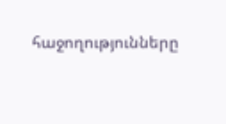հաջողությունները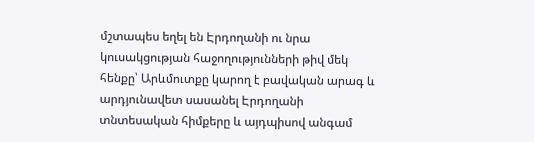մշտապես եղել են Էրդողանի ու նրա կուսակցության հաջողությունների թիվ մեկ հենքը՝ Արևմուտքը կարող է բավական արագ և արդյունավետ սասանել Էրդողանի տնտեսական հիմքերը և այդպիսով անգամ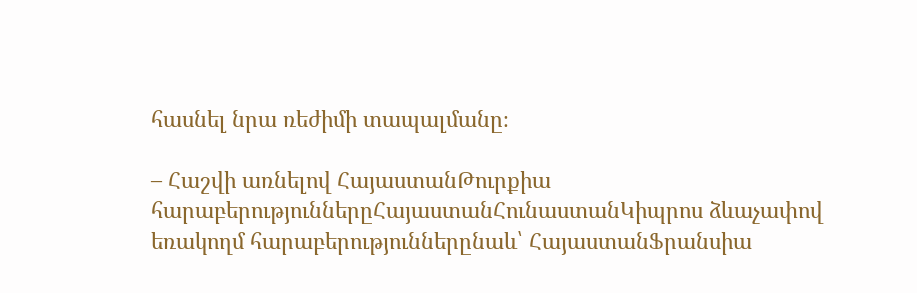հասնել նրա ռեժիմի տապալմանը։

– Հաշվի առնելով ՀայաստանԹուրքիա հարաբերություններըՀայաստանՀունաստանԿիպրոս ձևաչափով եռակողմ հարաբերություններընաև՝ ՀայաստանՖրանսիա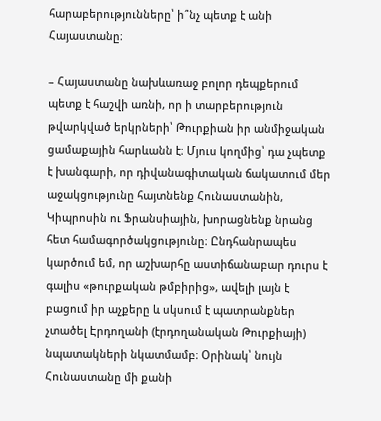հարաբերությունները՝ ի՞նչ պետք է անի Հայաստանը։

– Հայաստանը նախևառաջ բոլոր դեպքերում պետք է հաշվի առնի, որ ի տարբերություն թվարկված երկրների՝ Թուրքիան իր անմիջական ցամաքային հարևանն է։ Մյուս կողմից՝ դա չպետք է խանգարի, որ դիվանագիտական ճակատում մեր աջակցությունը հայտնենք Հունաստանին, Կիպրոսին ու Ֆրանսիային, խորացնենք նրանց հետ համագործակցությունը։ Ընդհանրապես կարծում եմ, որ աշխարհը աստիճանաբար դուրս է գալիս «թուրքական թմբիրից», ավելի լայն է բացում իր աչքերը և սկսում է պատրանքներ չտածել Էրդողանի (էրդողանական Թուրքիայի) նպատակների նկատմամբ։ Օրինակ՝ նույն Հունաստանը մի քանի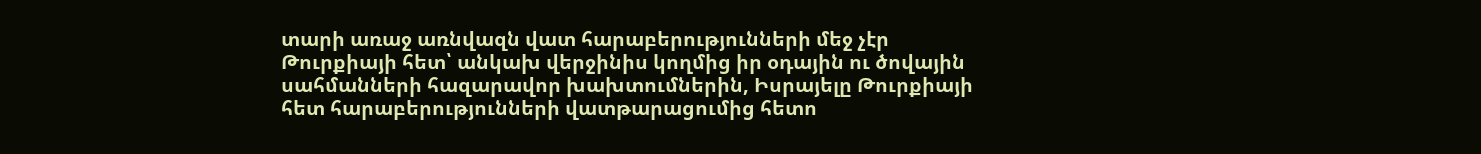տարի առաջ առնվազն վատ հարաբերությունների մեջ չէր Թուրքիայի հետ՝ անկախ վերջինիս կողմից իր օդային ու ծովային սահմանների հազարավոր խախտումներին, Իսրայելը Թուրքիայի հետ հարաբերությունների վատթարացումից հետո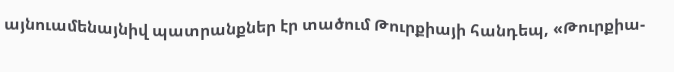այնուամենայնիվ պատրանքներ էր տածում Թուրքիայի հանդեպ, «Թուրքիա-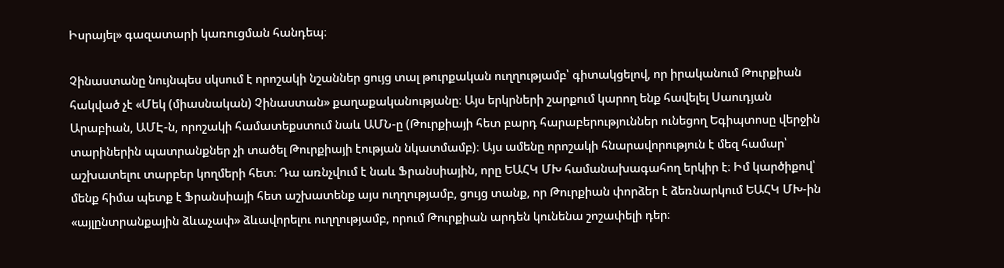Իսրայել» գազատարի կառուցման հանդեպ։

Չինաստանը նույնպես սկսում է որոշակի նշաններ ցույց տալ թուրքական ուղղությամբ՝ գիտակցելով, որ իրականում Թուրքիան հակված չէ «Մեկ (միասնական) Չինաստան» քաղաքականությանը։ Այս երկրների շարքում կարող ենք հավելել Սաուդյան Արաբիան, ԱՄԷ-ն, որոշակի համատեքստում նաև ԱՄՆ-ը (Թուրքիայի հետ բարդ հարաբերություններ ունեցող Եգիպտոսը վերջին տարիներին պատրանքներ չի տածել Թուրքիայի էության նկատմամբ)։ Այս ամենը որոշակի հնարավորություն է մեզ համար՝ աշխատելու տարբեր կողմերի հետ։ Դա առնչվում է նաև Ֆրանսիային, որը ԵԱՀԿ ՄԽ համանախագահող երկիր է։ Իմ կարծիքով՝ մենք հիմա պետք է Ֆրանսիայի հետ աշխատենք այս ուղղությամբ, ցույց տանք, որ Թուրքիան փորձեր է ձեռնարկում ԵԱՀԿ ՄԽ-ին «այլընտրանքային ձևաչափ» ձևավորելու ուղղությամբ, որում Թուրքիան արդեն կունենա շոշափելի դեր։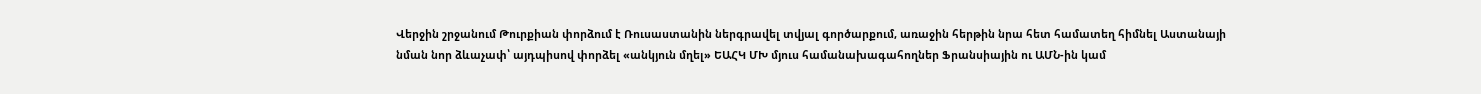Վերջին շրջանում Թուրքիան փորձում է Ռուսաստանին ներգրավել տվյալ գործարքում, առաջին հերթին նրա հետ համատեղ հիմնել Աստանայի նման նոր ձևաչափ՝ այդպիսով փորձել «անկյուն մղել» ԵԱՀԿ ՄԽ մյուս համանախագահողներ Ֆրանսիային ու ԱՄՆ-ին կամ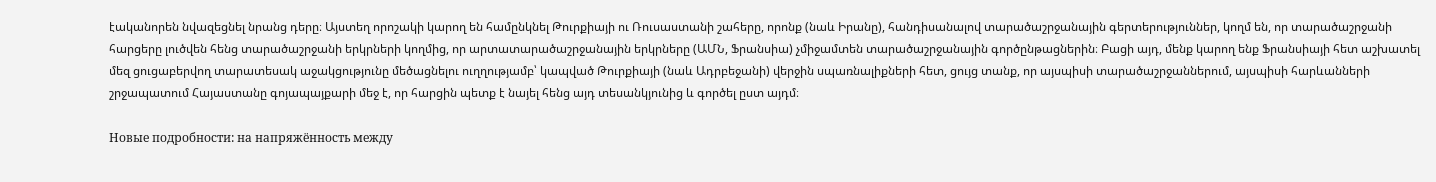էականորեն նվազեցնել նրանց դերը։ Այստեղ որոշակի կարող են համընկնել Թուրքիայի ու Ռուսաստանի շահերը, որոնք (նաև Իրանը), հանդիսանալով տարածաշրջանային գերտերություններ, կողմ են, որ տարածաշրջանի հարցերը լուծվեն հենց տարածաշրջանի երկրների կողմից, որ արտատարածաշրջանային երկրները (ԱՄՆ, Ֆրանսիա) չմիջամտեն տարածաշրջանային գործընթացներին։ Բացի այդ, մենք կարող ենք Ֆրանսիայի հետ աշխատել մեզ ցուցաբերվող տարատեսակ աջակցությունը մեծացնելու ուղղությամբ՝ կապված Թուրքիայի (նաև Ադրբեջանի) վերջին սպառնալիքների հետ, ցույց տանք, որ այսպիսի տարածաշրջաններում, այսպիսի հարևանների շրջապատում Հայաստանը գոյապայքարի մեջ է, որ հարցին պետք է նայել հենց այդ տեսանկյունից և գործել ըստ այդմ։

Новые подробности: на напряжённость между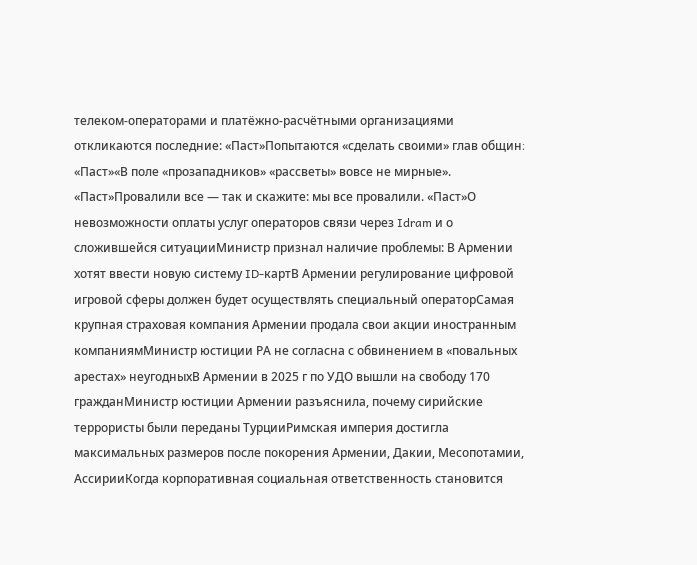телеком-операторами и платёжно-расчётными организациями откликаются последние: «Паст»Попытаются «сделать своими» глав общин։ «Паст»«В поле «прозападников» «рассветы» вовсе не мирные». «Паст»Провалили все — так и скажите: мы все провалили. «Паст»О невозможности оплаты услуг операторов связи через Idram и о сложившейся ситуацииМинистр признал наличие проблемы: В Армении хотят ввести новую систему ID-картВ Армении регулирование цифровой игровой сферы должен будет осуществлять специальный операторСамая крупная страховая компания Армении продала свои акции иностранным компаниямМинистр юстиции РА не согласна с обвинением в «повальных арестах» неугодныхВ Армении в 2025 г по УДО вышли на свободу 170 гражданМинистр юстиции Армении разъяснила, почему сирийские террористы были переданы ТурцииРимская империя достигла максимальных размеров после покорения Армении, Дакии, Месопотамии, АссирииКогда корпоративная социальная ответственность становится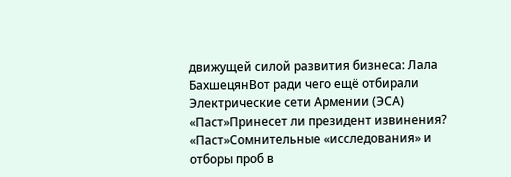движущей силой развития бизнеса: Лала БахшецянВот ради чего ещё отбирали Электрические сети Армении (ЭСА) «Паст»Принесет ли президент извинения? «Паст»Сомнительные «исследования» и отборы проб в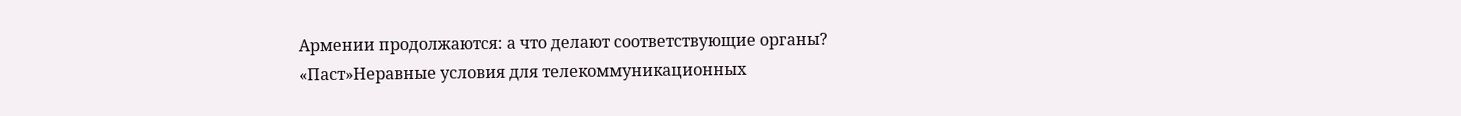Армении продолжаются: а что делают соответствующие органы? «Паст»Неравные условия для телекоммуникационных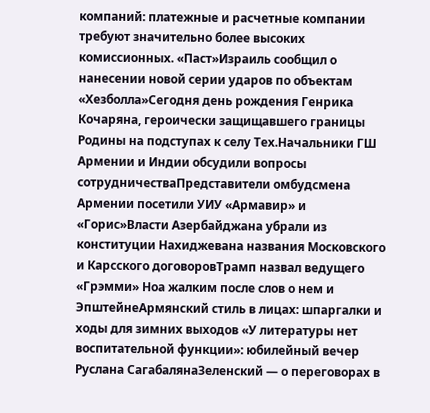компаний: платежные и расчетные компании требуют значительно более высоких комиссионных. «Паст»Израиль сообщил о нанесении новой серии ударов по объектам «Хезболла»Сегодня день рождения Генрика Кочаряна, героически защищавшего границы Родины на подступах к селу Тех.Начальники ГШ Армении и Индии обсудили вопросы сотрудничестваПредставители омбудсмена Армении посетили УИУ «Армавир» и «Горис»Власти Азербайджана убрали из конституции Нахиджевана названия Московского и Карсского договоровТрамп назвал ведущего «Грэмми» Ноа жалким после слов о нем и ЭпштейнеАрмянский стиль в лицах: шпаргалки и ходы для зимних выходов «У литературы нет воспитательной функции»: юбилейный вечер Руслана СагабалянаЗеленский — о переговорах в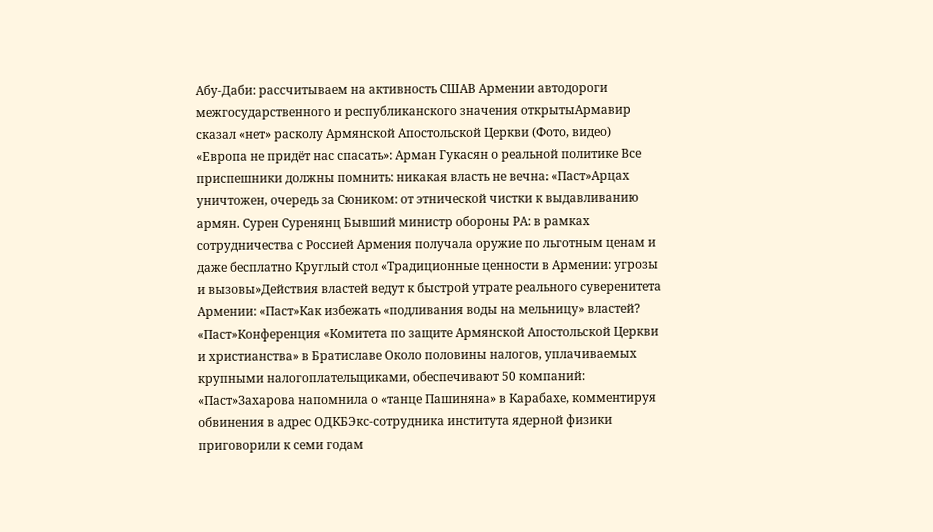Абу-Даби: рассчитываем на активность СШАВ Армении автодороги межгосударственного и республиканского значения открытыАрмавир сказал «нет» расколу Армянской Апостольской Церкви (Фото, видео) «Европа не придёт нас спасать»: Арман Гукасян о реальной политике Все приспешники должны помнить: никакая власть не вечна։ «Паст»Арцах уничтожен, очередь за Сюником: от этнической чистки к выдавливанию армян. Сурен Суренянц Бывший министр обороны РА: в рамках сотрудничества с Россией Армения получала оружие по льготным ценам и даже бесплатно Круглый стол «Традиционные ценности в Армении: угрозы и вызовы»Действия властей ведут к быстрой утрате реального суверенитета Армении: «Паст»Как избежать «подливания воды на мельницу» властей? «Паст»Конференция «Комитета по защите Армянской Апостольской Церкви и христианства» в Братиславе Около половины налогов, уплачиваемых крупными налогоплательщиками, обеспечивают 50 компаний: «Паст»Захарова напомнила о «танце Пашиняна» в Карабахе, комментируя обвинения в адрес ОДКБЭкс-сотрудника института ядерной физики приговорили к семи годам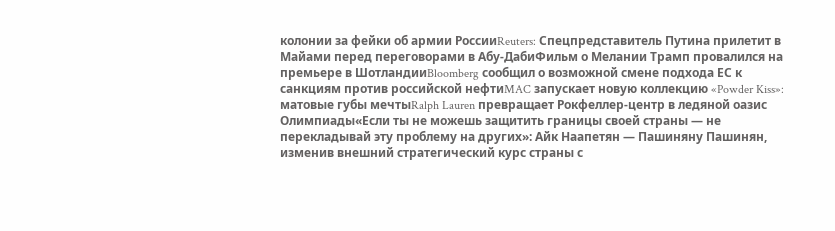колонии за фейки об армии РоссииReuters: Спецпредставитель Путина прилетит в Майами перед переговорами в Абу-ДабиФильм о Мелании Трамп провалился на премьере в ШотландииBloomberg сообщил о возможной смене подхода ЕС к санкциям против российской нефтиMAC запускает новую коллекцию «Powder Kiss»: матовые губы мечтыRalph Lauren превращает Рокфеллер-центр в ледяной оазис Олимпиады«Если ты не можешь защитить границы своей страны — не перекладывай эту проблему на других»: Айк Наапетян — Пашиняну Пашинян, изменив внешний стратегический курс страны с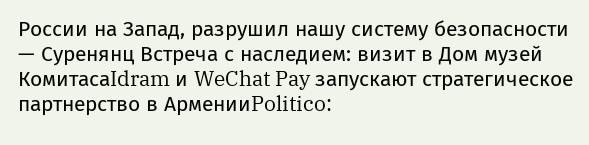России на Запад, разрушил нашу систему безопасности — Суренянц Встреча с наследием: визит в Дом музей КомитасаIdram и WeChat Pay запускают стратегическое партнерство в АрменииPolitico: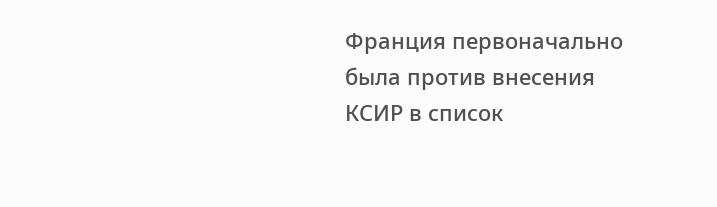Франция первоначально была против внесения КСИР в список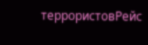террористовРейс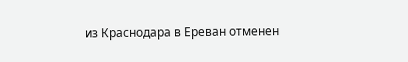из Краснодара в Ереван отменен